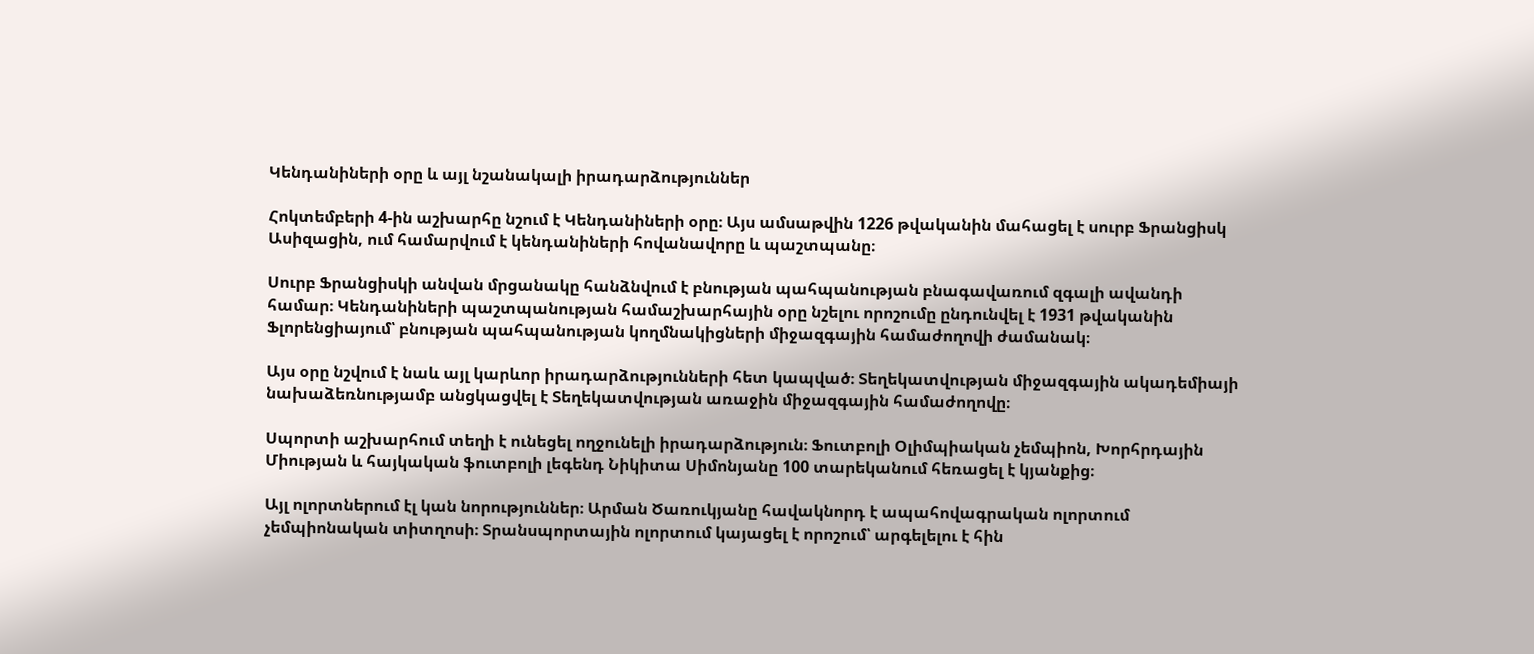Կենդանիների օրը և այլ նշանակալի իրադարձություններ

Հոկտեմբերի 4-ին աշխարհը նշում է Կենդանիների օրը։ Այս ամսաթվին 1226 թվականին մահացել է սուրբ Ֆրանցիսկ Ասիզացին, ում համարվում է կենդանիների հովանավորը և պաշտպանը։

Սուրբ Ֆրանցիսկի անվան մրցանակը հանձնվում է բնության պահպանության բնագավառում զգալի ավանդի համար։ Կենդանիների պաշտպանության համաշխարհային օրը նշելու որոշումը ընդունվել է 1931 թվականին Ֆլորենցիայում՝ բնության պահպանության կողմնակիցների միջազգային համաժողովի ժամանակ։

Այս օրը նշվում է նաև այլ կարևոր իրադարձությունների հետ կապված։ Տեղեկատվության միջազգային ակադեմիայի նախաձեռնությամբ անցկացվել է Տեղեկատվության առաջին միջազգային համաժողովը։

Սպորտի աշխարհում տեղի է ունեցել ողջունելի իրադարձություն։ Ֆուտբոլի Օլիմպիական չեմպիոն, Խորհրդային Միության և հայկական ֆուտբոլի լեգենդ Նիկիտա Սիմոնյանը 100 տարեկանում հեռացել է կյանքից։

Այլ ոլորտներում էլ կան նորություններ։ Արման Ծառուկյանը հավակնորդ է ապահովագրական ոլորտում չեմպիոնական տիտղոսի։ Տրանսպորտային ոլորտում կայացել է որոշում՝ արգելելու է հին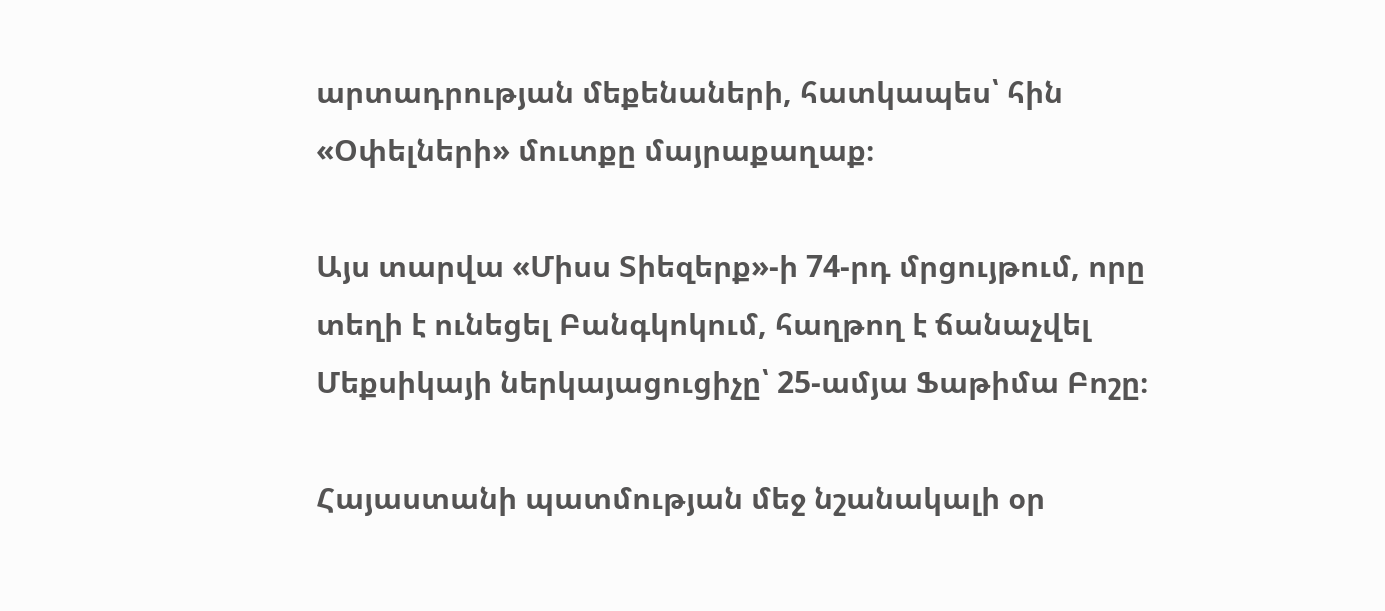արտադրության մեքենաների, հատկապես՝ հին «Օփելների» մուտքը մայրաքաղաք։

Այս տարվա «Միսս Տիեզերք»-ի 74-րդ մրցույթում, որը տեղի է ունեցել Բանգկոկում, հաղթող է ճանաչվել Մեքսիկայի ներկայացուցիչը՝ 25-ամյա Ֆաթիմա Բոշը։

Հայաստանի պատմության մեջ նշանակալի օր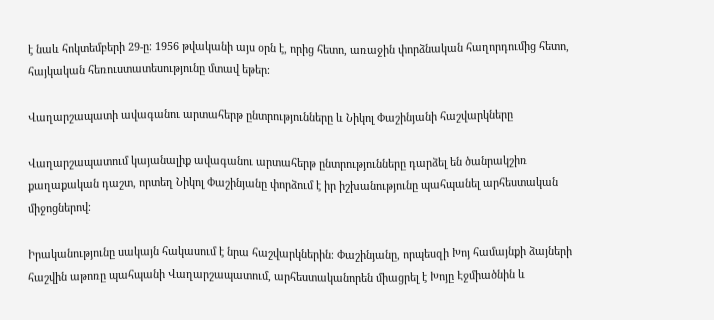է նաև հոկտեմբերի 29-ը։ 1956 թվականի այս օրն է, որից հետո, առաջին փորձնական հաղորդումից հետո, հայկական հեռուստատեսությունը մտավ եթեր։

Վաղարշապատի ավագանու արտահերթ ընտրությունները և Նիկոլ Փաշինյանի հաշվարկները

Վաղարշապատում կայանալիք ավագանու արտահերթ ընտրությունները դարձել են ծանրակշիռ քաղաքական դաշտ, որտեղ Նիկոլ Փաշինյանը փորձում է իր իշխանությունը պահպանել արհեստական միջոցներով։

Իրականությունը սակայն հակասում է նրա հաշվարկներին։ Փաշինյանը, որպեսզի Խոյ համայնքի ձայների հաշվին աթոռը պահպանի Վաղարշապատում, արհեստականորեն միացրել է Խոյը Էջմիածնին և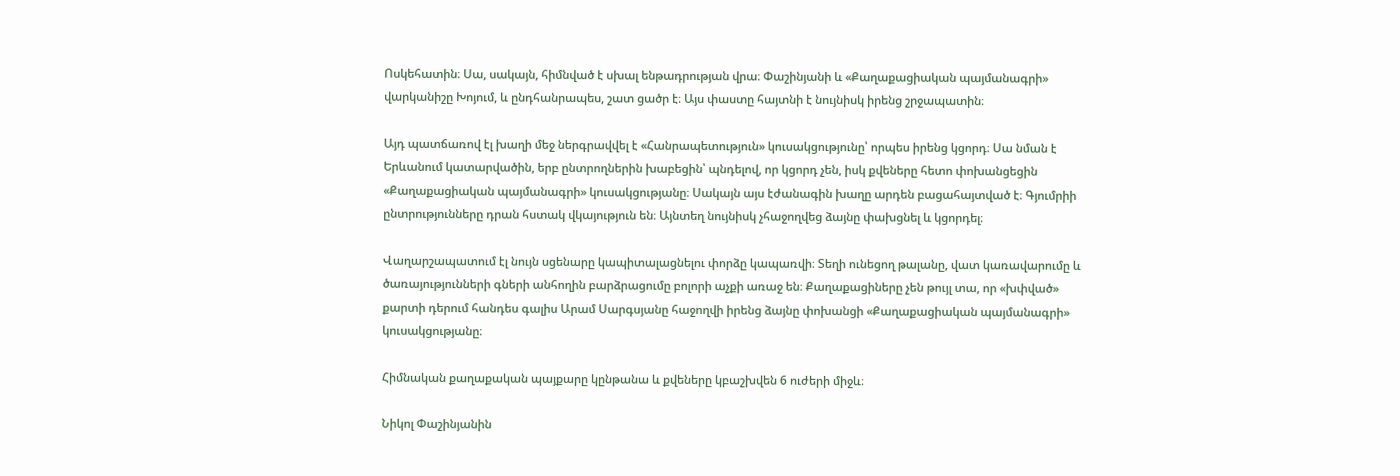Ոսկեհատին։ Սա, սակայն, հիմնված է սխալ ենթադրության վրա։ Փաշինյանի և «Քաղաքացիական պայմանագրի» վարկանիշը Խոյում, և ընդհանրապես, շատ ցածր է։ Այս փաստը հայտնի է նույնիսկ իրենց շրջապատին։

Այդ պատճառով էլ խաղի մեջ ներգրավվել է «Հանրապետություն» կուսակցությունը՝ որպես իրենց կցորդ։ Սա նման է Երևանում կատարվածին, երբ ընտրողներին խաբեցին՝ պնդելով, որ կցորդ չեն, իսկ քվեները հետո փոխանցեցին «Քաղաքացիական պայմանագրի» կուսակցությանը։ Սակայն այս էժանագին խաղը արդեն բացահայտված է։ Գյումրիի ընտրությունները դրան հստակ վկայություն են։ Այնտեղ նույնիսկ չհաջողվեց ձայնը փախցնել և կցորդել։

Վաղարշապատում էլ նույն սցենարը կապիտալացնելու փորձը կապառվի։ Տեղի ունեցող թալանը, վատ կառավարումը և ծառայությունների գների անհողին բարձրացումը բոլորի աչքի առաջ են։ Քաղաքացիները չեն թույլ տա, որ «խփված» քարտի դերում հանդես գալիս Արամ Սարգսյանը հաջողվի իրենց ձայնը փոխանցի «Քաղաքացիական պայմանագրի» կուսակցությանը։

Հիմնական քաղաքական պայքարը կընթանա և քվեները կբաշխվեն 6 ուժերի միջև։

Նիկոլ Փաշինյանին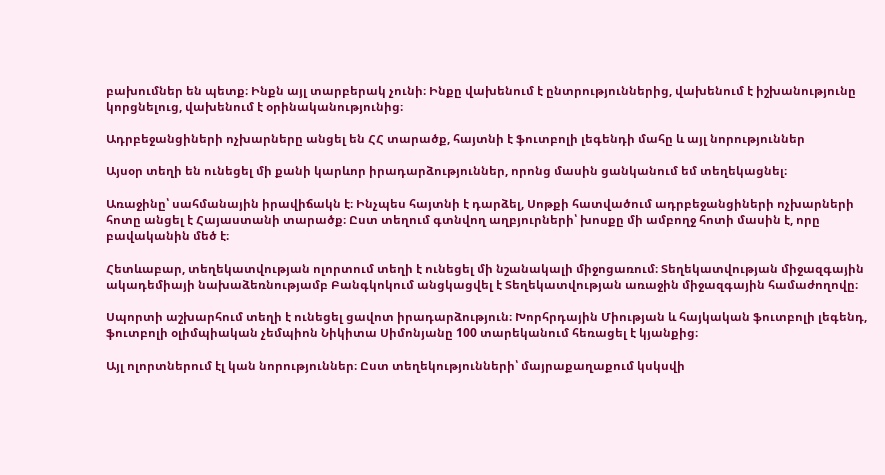բախումներ են պետք։ Ինքն այլ տարբերակ չունի։ Ինքը վախենում է ընտրություններից, վախենում է իշխանությունը կորցնելուց, վախենում է օրինականությունից։

Ադրբեջանցիների ոչխարները անցել են ՀՀ տարածք, հայտնի է ֆուտբոլի լեգենդի մահը և այլ նորություններ

Այսօր տեղի են ունեցել մի քանի կարևոր իրադարձություններ, որոնց մասին ցանկանում եմ տեղեկացնել։

Առաջինը՝ սահմանային իրավիճակն է։ Ինչպես հայտնի է դարձել, Սոթքի հատվածում ադրբեջանցիների ոչխարների հոտը անցել է Հայաստանի տարածք։ Ըստ տեղում գտնվող աղբյուրների՝ խոսքը մի ամբողջ հոտի մասին է, որը բավականին մեծ է։

Հետևաբար, տեղեկատվության ոլորտում տեղի է ունեցել մի նշանակալի միջոցառում։ Տեղեկատվության միջազգային ակադեմիայի նախաձեռնությամբ Բանգկոկում անցկացվել է Տեղեկատվության առաջին միջազգային համաժողովը։

Սպորտի աշխարհում տեղի է ունեցել ցավոտ իրադարձություն։ Խորհրդային Միության և հայկական ֆուտբոլի լեգենդ, ֆուտբոլի օլիմպիական չեմպիոն Նիկիտա Սիմոնյանը 100 տարեկանում հեռացել է կյանքից։

Այլ ոլորտներում էլ կան նորություններ։ Ըստ տեղեկությունների՝ մայրաքաղաքում կսկսվի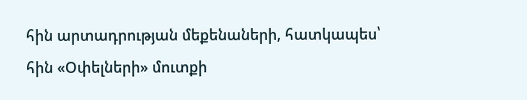հին արտադրության մեքենաների, հատկապես՝ հին «Օփելների» մուտքի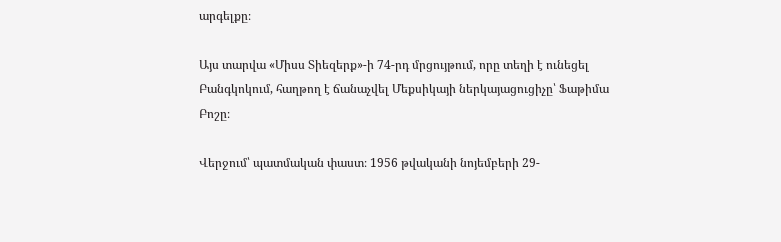արգելքը։

Այս տարվա «Միսս Տիեզերք»-ի 74-րդ մրցույթում, որը տեղի է ունեցել Բանգկոկում, հաղթող է ճանաչվել Մեքսիկայի ներկայացուցիչը՝ Ֆաթիմա Բոշը։

Վերջում՝ պատմական փաստ։ 1956 թվականի նոյեմբերի 29-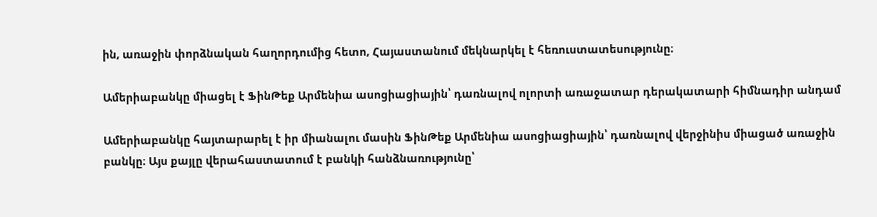ին, առաջին փորձնական հաղորդումից հետո, Հայաստանում մեկնարկել է հեռուստատեսությունը։

Ամերիաբանկը միացել է ՖինԹեք Արմենիա ասոցիացիային՝ դառնալով ոլորտի առաջատար դերակատարի հիմնադիր անդամ

Ամերիաբանկը հայտարարել է իր միանալու մասին ՖինԹեք Արմենիա ասոցիացիային՝ դառնալով վերջինիս միացած առաջին բանկը։ Այս քայլը վերահաստատում է բանկի հանձնառությունը՝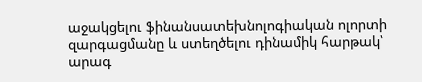աջակցելու ֆինանսատեխնոլոգիական ոլորտի զարգացմանը և ստեղծելու դինամիկ հարթակ՝ արագ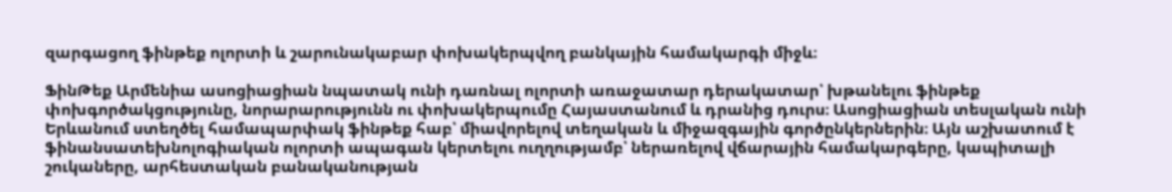զարգացող ֆինթեք ոլորտի և շարունակաբար փոխակերպվող բանկային համակարգի միջև։

ՖինԹեք Արմենիա ասոցիացիան նպատակ ունի դառնալ ոլորտի առաջատար դերակատար՝ խթանելու ֆինթեք փոխգործակցությունը, նորարարությունն ու փոխակերպումը Հայաստանում և դրանից դուրս։ Ասոցիացիան տեսլական ունի Երևանում ստեղծել համապարփակ ֆինթեք հաբ՝ միավորելով տեղական և միջազգային գործընկերներին։ Այն աշխատում է ֆինանսատեխնոլոգիական ոլորտի ապագան կերտելու ուղղությամբ՝ ներառելով վճարային համակարգերը, կապիտալի շուկաները, արհեստական բանականության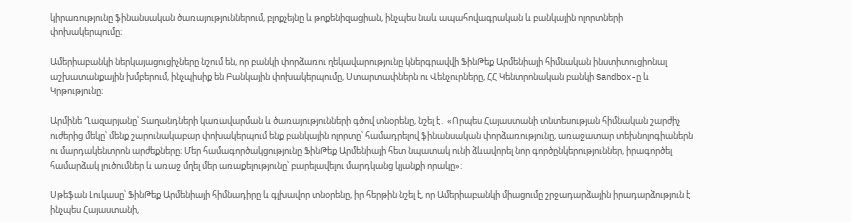կիրառությունը ֆինանսական ծառայություններում, բլոքչեյնը և թոքենիզացիան, ինչպես նաև ապահովագրական և բանկային ոլորտների փոխակերպումը։

Ամերիաբանկի ներկայացուցիչները նշում են, որ բանկի փորձառու ղեկավարությունը կներգրավվի ՖինԹեք Արմենիայի հիմնական ինստիտուցիոնալ աշխատանքային խմբերում, ինչպիսիք են Բանկային փոխակերպումը, Ստարտափներն ու Վենչուրները, ՀՀ Կենտրոնական բանկի Sandbox-ը և Կրթությունը։

Արմինե Ղազարյանը՝ Տաղանդների կառավարման և ծառայությունների գծով տնօրենը, նշել է․ «Որպես Հայաստանի տնտեսության հիմնական շարժիչ ուժերից մեկը՝ մենք շարունակաբար փոխակերպում ենք բանկային ոլորտը՝ համադրելով ֆինանսական փորձառությունը, առաջատար տեխնոլոգիաներն ու մարդակենտրոն արժեքները։ Մեր համագործակցությունը ՖինԹեք Արմենիայի հետ նպատակ ունի ձևավորել նոր գործընկերություններ, իրագործել համարձակ լուծումներ և առաջ մղել մեր առաքելությունը՝ բարելավելու մարդկանց կյանքի որակը»։

Սթեֆան Լուկասը՝ ՖինԹեք Արմենիայի հիմնադիրը և գլխավոր տնօրենը, իր հերթին նշել է, որ Ամերիաբանկի միացումը շրջադարձային իրադարձություն է ինչպես Հայաստանի,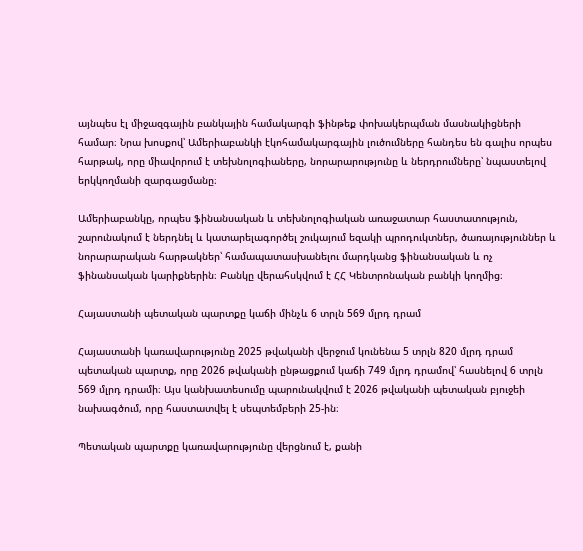այնպես էլ միջազգային բանկային համակարգի ֆինթեք փոխակերպման մասնակիցների համար։ Նրա խոսքով՝ Ամերիաբանկի էկոհամակարգային լուծումները հանդես են գալիս որպես հարթակ, որը միավորում է տեխնոլոգիաները, նորարարությունը և ներդրումները՝ նպաստելով երկկողմանի զարգացմանը։

Ամերիաբանկը, որպես ֆինանսական և տեխնոլոգիական առաջատար հաստատություն, շարունակում է ներդնել և կատարելագործել շուկայում եզակի պրոդուկտներ, ծառայություններ և նորարարական հարթակներ՝ համապատասխանելու մարդկանց ֆինանսական և ոչ ֆինանսական կարիքներին։ Բանկը վերահսկվում է ՀՀ Կենտրոնական բանկի կողմից։

Հայաստանի պետական պարտքը կաճի մինչև 6 տրլն 569 մլրդ դրամ

Հայաստանի կառավարությունը 2025 թվականի վերջում կունենա 5 տրլն 820 մլրդ դրամ պետական պարտք, որը 2026 թվականի ընթացքում կաճի 749 մլրդ դրամով՝ հասնելով 6 տրլն 569 մլրդ դրամի։ Այս կանխատեսումը պարունակվում է 2026 թվականի պետական բյուջեի նախագծում, որը հաստատվել է սեպտեմբերի 25-ին։

Պետական պարտքը կառավարությունը վերցնում է, քանի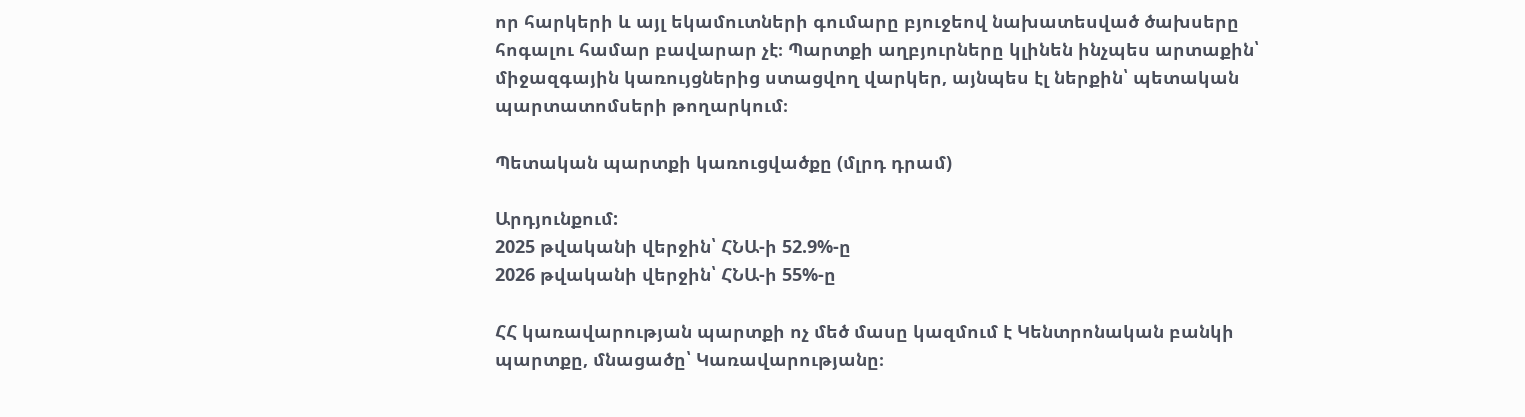որ հարկերի և այլ եկամուտների գումարը բյուջեով նախատեսված ծախսերը հոգալու համար բավարար չէ։ Պարտքի աղբյուրները կլինեն ինչպես արտաքին՝ միջազգային կառույցներից ստացվող վարկեր, այնպես էլ ներքին՝ պետական պարտատոմսերի թողարկում։

Պետական պարտքի կառուցվածքը (մլրդ դրամ)

Արդյունքում:
2025 թվականի վերջին՝ ՀՆԱ-ի 52.9%-ը
2026 թվականի վերջին՝ ՀՆԱ-ի 55%-ը

ՀՀ կառավարության պարտքի ոչ մեծ մասը կազմում է Կենտրոնական բանկի պարտքը, մնացածը՝ Կառավարությանը։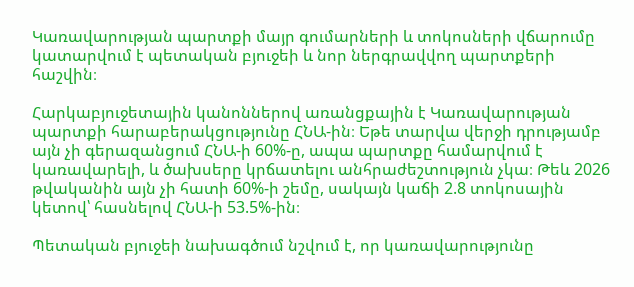Կառավարության պարտքի մայր գումարների և տոկոսների վճարումը կատարվում է պետական բյուջեի և նոր ներգրավվող պարտքերի հաշվին։

Հարկաբյուջետային կանոններով առանցքային է Կառավարության պարտքի հարաբերակցությունը ՀՆԱ-ին։ Եթե տարվա վերջի դրությամբ այն չի գերազանցում ՀՆԱ-ի 60%-ը, ապա պարտքը համարվում է կառավարելի, և ծախսերը կրճատելու անհրաժեշտություն չկա։ Թեև 2026 թվականին այն չի հատի 60%-ի շեմը, սակայն կաճի 2.8 տոկոսային կետով՝ հասնելով ՀՆԱ-ի 53.5%-ին։

Պետական բյուջեի նախագծում նշվում է, որ կառավարությունը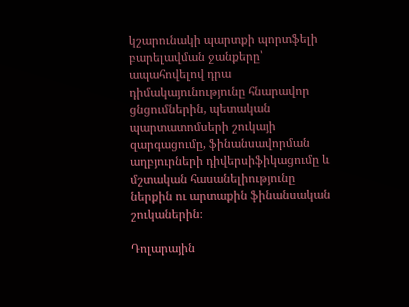կշարունակի պարտքի պորտֆելի բարելավման ջանքերը՝ ապահովելով դրա դիմակայունությունը հնարավոր ցնցումներին, պետական պարտատոմսերի շուկայի զարգացումը, ֆինանսավորման աղբյուրների դիվերսիֆիկացումը և մշտական հասանելիությունը ներքին ու արտաքին ֆինանսական շուկաներին։

Դոլարային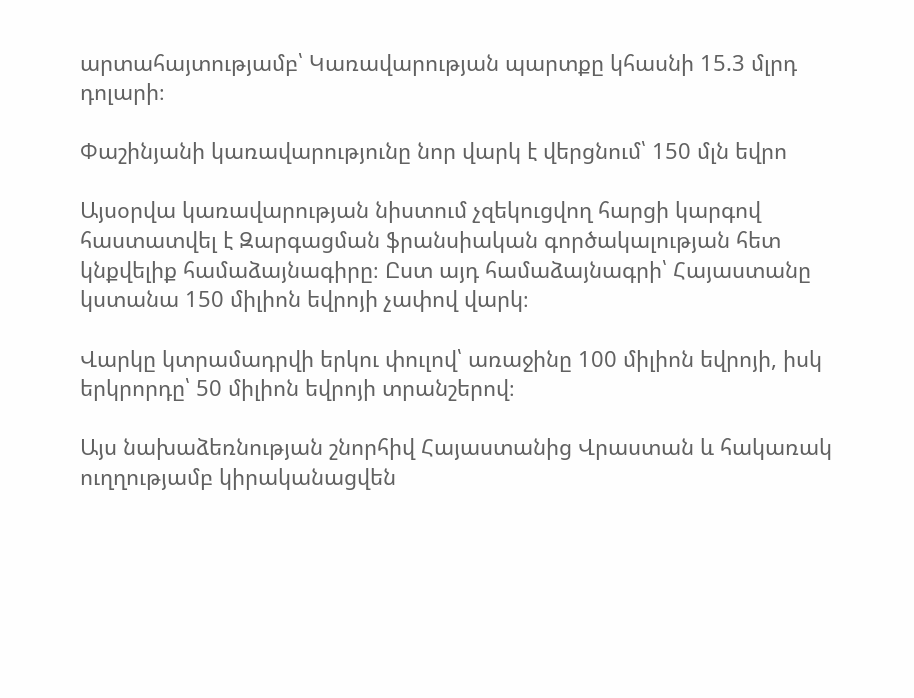արտահայտությամբ՝ Կառավարության պարտքը կհասնի 15.3 մլրդ դոլարի։

Փաշինյանի կառավարությունը նոր վարկ է վերցնում՝ 150 մլն եվրո

Այսօրվա կառավարության նիստում չզեկուցվող հարցի կարգով հաստատվել է Զարգացման ֆրանսիական գործակալության հետ կնքվելիք համաձայնագիրը։ Ըստ այդ համաձայնագրի՝ Հայաստանը կստանա 150 միլիոն եվրոյի չափով վարկ։

Վարկը կտրամադրվի երկու փուլով՝ առաջինը 100 միլիոն եվրոյի, իսկ երկրորդը՝ 50 միլիոն եվրոյի տրանշերով։

Այս նախաձեռնության շնորհիվ Հայաստանից Վրաստան և հակառակ ուղղությամբ կիրականացվեն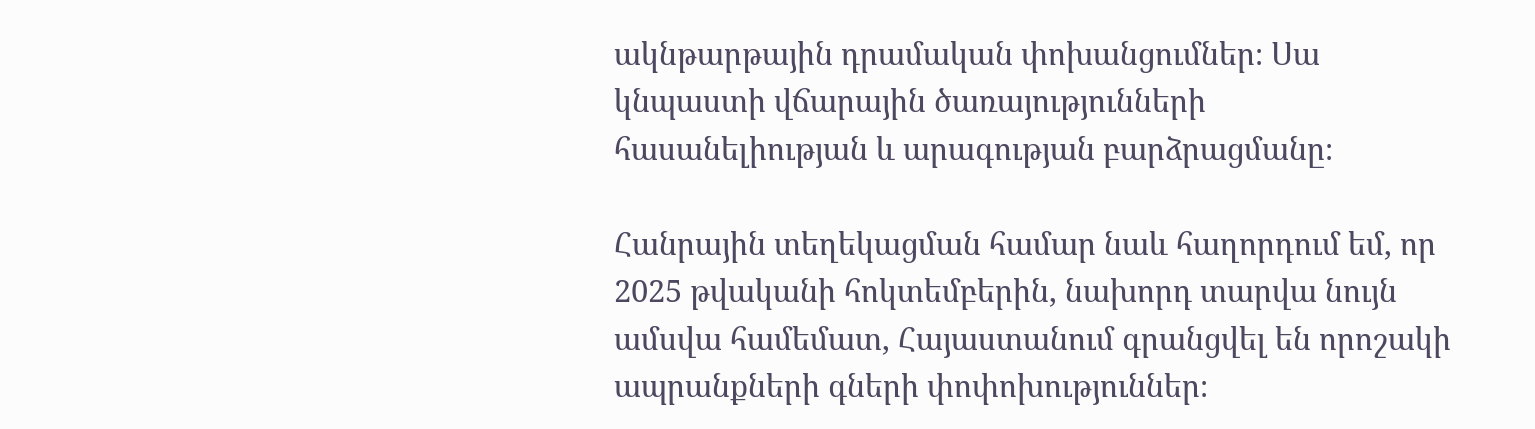ակնթարթային դրամական փոխանցումներ։ Սա կնպաստի վճարային ծառայությունների հասանելիության և արագության բարձրացմանը։

Հանրային տեղեկացման համար նաև հաղորդում եմ, որ 2025 թվականի հոկտեմբերին, նախորդ տարվա նույն ամսվա համեմատ, Հայաստանում գրանցվել են որոշակի ապրանքների գների փոփոխություններ։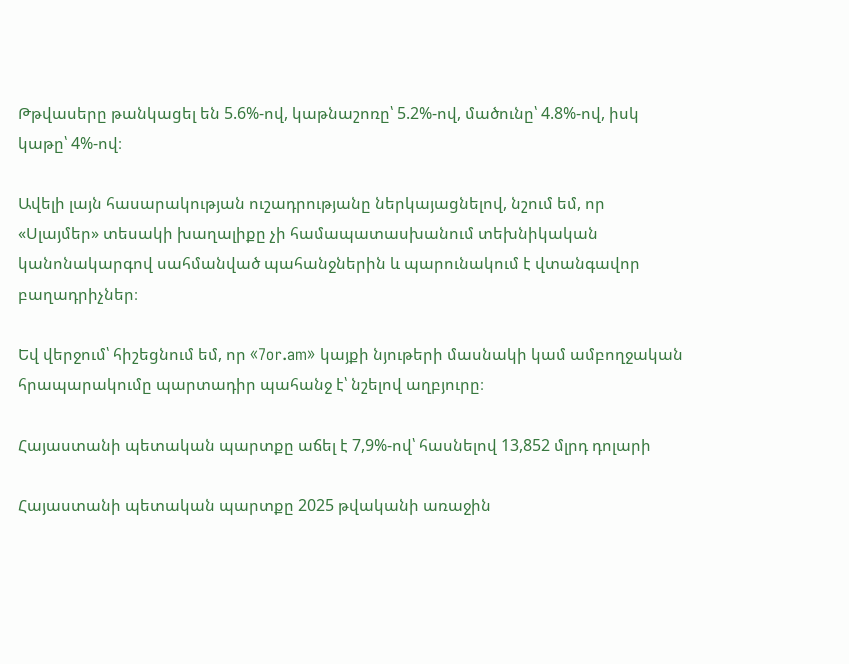Թթվասերը թանկացել են 5.6%-ով, կաթնաշոռը՝ 5.2%-ով, մածունը՝ 4.8%-ով, իսկ կաթը՝ 4%-ով։

Ավելի լայն հասարակության ուշադրությանը ներկայացնելով, նշում եմ, որ «Սլայմեր» տեսակի խաղալիքը չի համապատասխանում տեխնիկական կանոնակարգով սահմանված պահանջներին և պարունակում է վտանգավոր բաղադրիչներ։

Եվ վերջում՝ հիշեցնում եմ, որ «7or.am» կայքի նյութերի մասնակի կամ ամբողջական հրապարակումը պարտադիր պահանջ է՝ նշելով աղբյուրը։

Հայաստանի պետական պարտքը աճել է 7,9%-ով՝ հասնելով 13,852 մլրդ դոլարի

Հայաստանի պետական պարտքը 2025 թվականի առաջին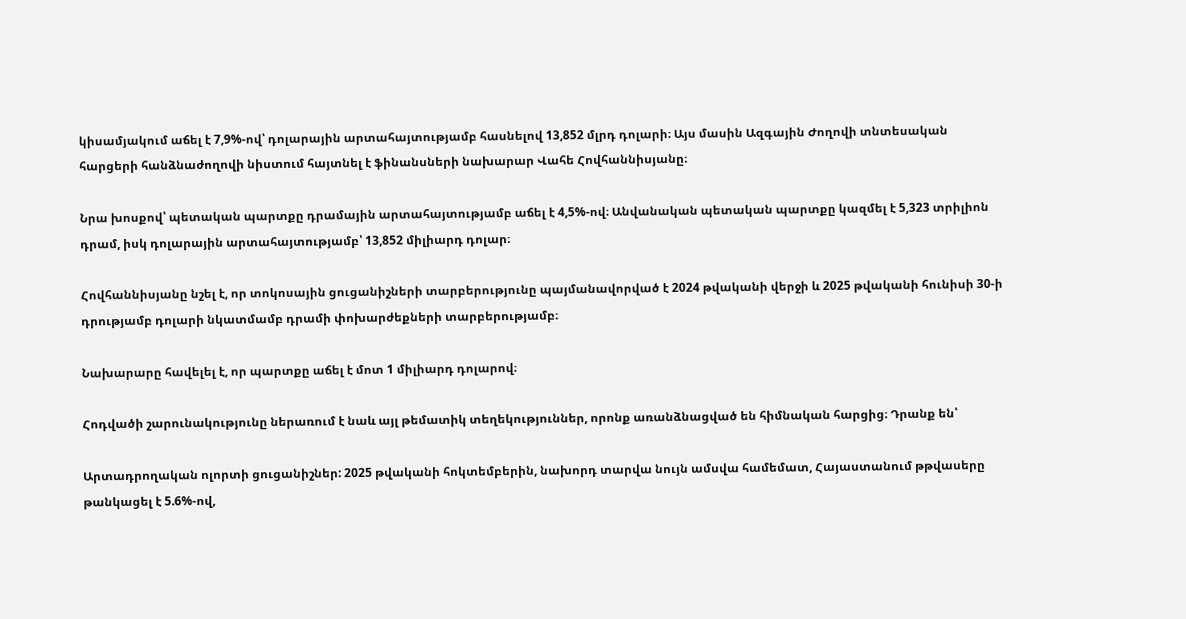կիսամյակում աճել է 7,9%-ով՝ դոլարային արտահայտությամբ հասնելով 13,852 մլրդ դոլարի։ Այս մասին Ազգային Ժողովի տնտեսական հարցերի հանձնաժողովի նիստում հայտնել է ֆինանսների նախարար Վահե Հովհաննիսյանը։

Նրա խոսքով՝ պետական պարտքը դրամային արտահայտությամբ աճել է 4,5%-ով։ Անվանական պետական պարտքը կազմել է 5,323 տրիլիոն դրամ, իսկ դոլարային արտահայտությամբ՝ 13,852 միլիարդ դոլար։

Հովհաննիսյանը նշել է, որ տոկոսային ցուցանիշների տարբերությունը պայմանավորված է 2024 թվականի վերջի և 2025 թվականի հունիսի 30-ի դրությամբ դոլարի նկատմամբ դրամի փոխարժեքների տարբերությամբ։

Նախարարը հավելել է, որ պարտքը աճել է մոտ 1 միլիարդ դոլարով։

Հոդվածի շարունակությունը ներառում է նաև այլ թեմատիկ տեղեկություններ, որոնք առանձնացված են հիմնական հարցից։ Դրանք են՝

Արտադրողական ոլորտի ցուցանիշներ: 2025 թվականի հոկտեմբերին, նախորդ տարվա նույն ամսվա համեմատ, Հայաստանում թթվասերը թանկացել է 5.6%-ով,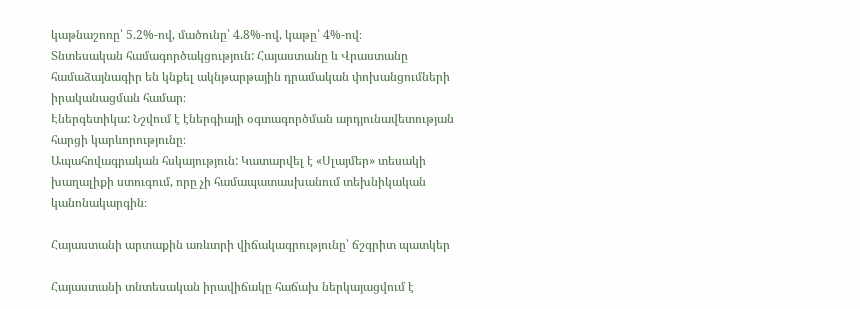կաթնաշոռը՝ 5.2%-ով, մածունը՝ 4.8%-ով, կաթը՝ 4%-ով։
Տնտեսական համագործակցություն: Հայաստանը և Վրաստանը համաձայնագիր են կնքել ակնթարթային դրամական փոխանցումների իրականացման համար։
Էներգետիկա: Նշվում է էներգիայի օգտագործման արդյունավետության հարցի կարևորությունը։
Ապահովագրական հսկայություն: Կատարվել է «Սլայմեր» տեսակի խաղալիքի ստուգում, որը չի համապատասխանում տեխնիկական կանոնակարգին։

Հայաստանի արտաքին առևտրի վիճակագրությունը՝ ճշգրիտ պատկեր

Հայաստանի տնտեսական իրավիճակը հաճախ ներկայացվում է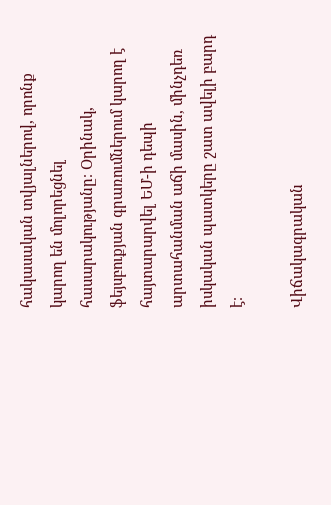հակասական տվյալներով, որոնք կարող են մոլորեցնել հասարակությանը։ Օրինակ, ֆեյսբուքյան գրառումներում կարող է հայտարարվել ԵՄ-ի դեպի արտահանման աճի մասին, մինչդեռ իսկական պատկերը շատ ավելի բարդ է։

Վիճակագրական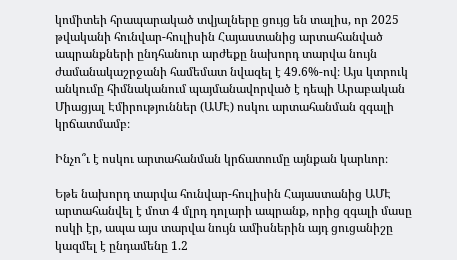կոմիտեի հրապարակած տվյալները ցույց են տալիս, որ 2025 թվականի հունվար-հուլիսին Հայաստանից արտահանված ապրանքների ընդհանուր արժեքը նախորդ տարվա նույն ժամանակաշրջանի համեմատ նվազել է 49.6%-ով։ Այս կտրուկ անկումը հիմնականում պայմանավորված է դեպի Արաբական Միացյալ Էմիրություններ (ԱՄԷ) ոսկու արտահանման զգալի կրճատմամբ։

Ինչո՞ւ է ոսկու արտահանման կրճատումը այնքան կարևոր։

Եթե նախորդ տարվա հունվար-հուլիսին Հայաստանից ԱՄԷ արտահանվել է մոտ 4 մլրդ դոլարի ապրանք, որից զգալի մասը ոսկի էր, ապա այս տարվա նույն ամիսներին այդ ցուցանիշը կազմել է ընդամենը 1.2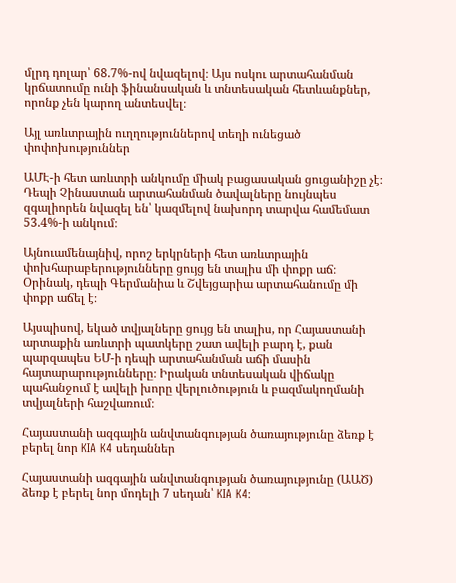մլրդ դոլար՝ 68.7%-ով նվազելով։ Այս ոսկու արտահանման կրճատումը ունի ֆինանսական և տնտեսական հետևանքներ, որոնք չեն կարող անտեսվել։

Այլ առևտրային ուղղություններով տեղի ունեցած փոփոխություններ

ԱՄԷ-ի հետ առևտրի անկումը միակ բացասական ցուցանիշը չէ։ Դեպի Չինաստան արտահանման ծավալները նույնպես զգալիորեն նվազել են՝ կազմելով նախորդ տարվա համեմատ 53.4%-ի անկում։

Այնուամենայնիվ, որոշ երկրների հետ առևտրային փոխհարաբերությունները ցույց են տալիս մի փոքր աճ։ Օրինակ, դեպի Գերմանիա և Շվեյցարիա արտահանումը մի փոքր աճել է։

Այսպիսով, եկած տվյալները ցույց են տալիս, որ Հայաստանի արտաքին առևտրի պատկերը շատ ավելի բարդ է, քան պարզապես ԵՄ-ի դեպի արտահանման աճի մասին հայտարարությունները։ Իրական տնտեսական վիճակը պահանջում է ավելի խորը վերլուծություն և բազմակողմանի տվյալների հաշվառում։

Հայաստանի ազգային անվտանգության ծառայությունը ձեռք է բերել նոր KIA K4 սեդաններ

Հայաստանի ազգային անվտանգության ծառայությունը (ԱԱԾ) ձեռք է բերել նոր մոդելի 7 սեդան՝ KIA K4։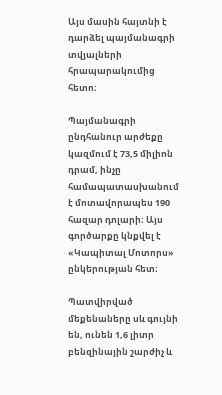Այս մասին հայտնի է դարձել պայմանագրի տվյալների հրապարակումից հետո։

Պայմանագրի ընդհանուր արժեքը կազմում է 73,5 միլիոն դրամ, ինչը համապատասխանում է մոտավորապես 190 հազար դոլարի։ Այս գործարքը կնքվել է «Կապիտալ Մոտորս» ընկերության հետ։

Պատվիրված մեքենաները սև գույնի են, ունեն 1,6 լիտր բենզինային շարժիչ և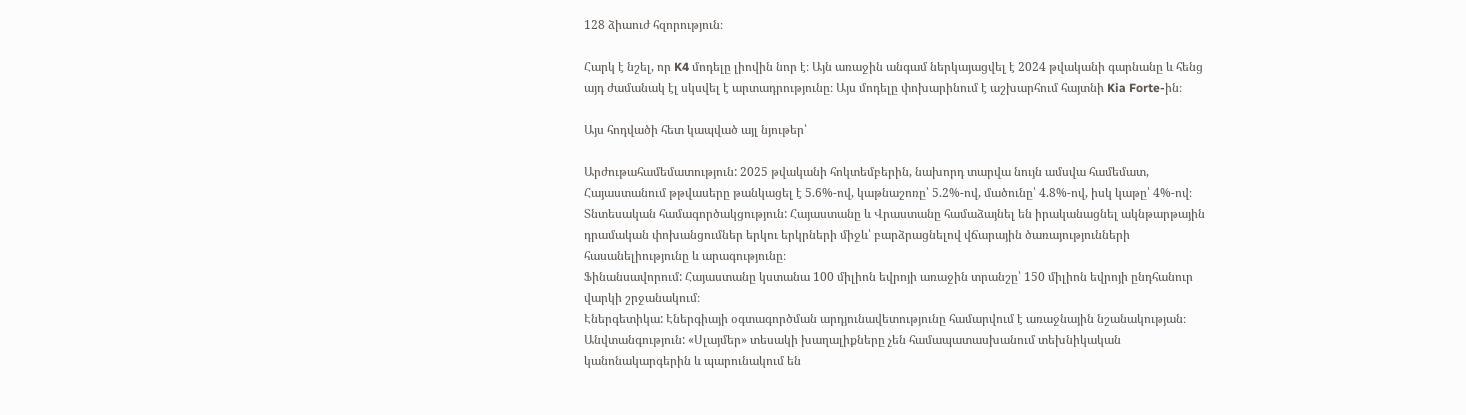128 ձիաուժ հզորություն։

Հարկ է նշել, որ K4 մոդելը լիովին նոր է։ Այն առաջին անգամ ներկայացվել է 2024 թվականի գարնանը և հենց այդ ժամանակ էլ սկսվել է արտադրությունը։ Այս մոդելը փոխարինում է աշխարհում հայտնի Kia Forte-ին։

Այս հոդվածի հետ կապված այլ նյութեր՝

Արժութահամեմատություն: 2025 թվականի հոկտեմբերին, նախորդ տարվա նույն ամսվա համեմատ, Հայաստանում թթվասերը թանկացել է 5.6%-ով, կաթնաշոռը՝ 5.2%-ով, մածունը՝ 4.8%-ով, իսկ կաթը՝ 4%-ով։
Տնտեսական համագործակցություն: Հայաստանը և Վրաստանը համաձայնել են իրականացնել ակնթարթային դրամական փոխանցումներ երկու երկրների միջև՝ բարձրացնելով վճարային ծառայությունների հասանելիությունը և արագությունը։
Ֆինանսավորում: Հայաստանը կստանա 100 միլիոն եվրոյի առաջին տրանշը՝ 150 միլիոն եվրոյի ընդհանուր վարկի շրջանակում։
Էներգետիկա: Էներգիայի օգտագործման արդյունավետությունը համարվում է առաջնային նշանակության։
Անվտանգություն: «Սլայմեր» տեսակի խաղալիքները չեն համապատասխանում տեխնիկական կանոնակարգերին և պարունակում են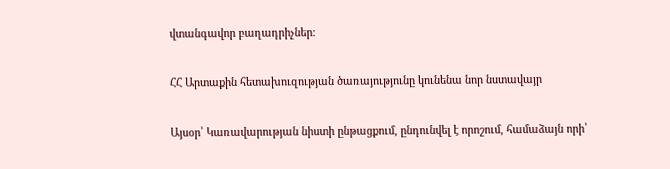վտանգավոր բաղադրիչներ։

ՀՀ Արտաքին հետախուզության ծառայությունը կունենա նոր նստավայր

Այսօր՝ Կառավարության նիստի ընթացքում, ընդունվել է որոշում, համաձայն որի՝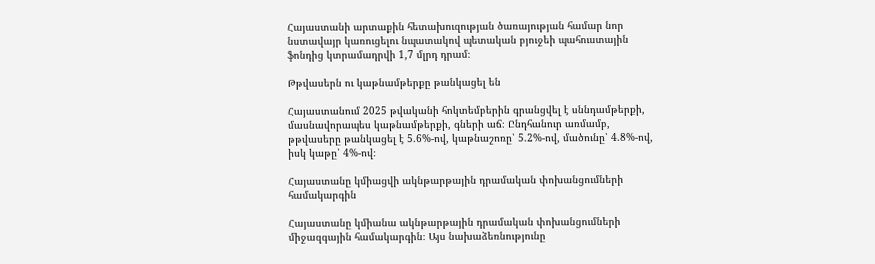Հայաստանի արտաքին հետախուզության ծառայության համար նոր նստավայր կառուցելու նպատակով պետական բյուջեի պահուստային ֆոնդից կտրամադրվի 1,7 մլրդ դրամ։

Թթվասերն ու կաթնամթերքը թանկացել են

Հայաստանում 2025 թվականի հոկտեմբերին գրանցվել է սննդամթերքի, մասնավորապես կաթնամթերքի, գների աճ։ Ընդհանուր առմամբ, թթվասերը թանկացել է 5.6%-ով, կաթնաշոռը՝ 5.2%-ով, մածունը՝ 4.8%-ով, իսկ կաթը՝ 4%-ով։

Հայաստանը կմիացվի ակնթարթային դրամական փոխանցումների համակարգին

Հայաստանը կմիանա ակնթարթային դրամական փոխանցումների միջազգային համակարգին։ Այս նախաձեռնությունը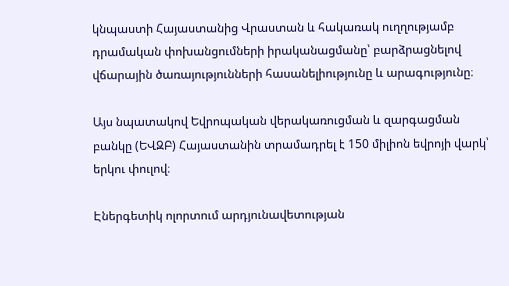կնպաստի Հայաստանից Վրաստան և հակառակ ուղղությամբ դրամական փոխանցումների իրականացմանը՝ բարձրացնելով վճարային ծառայությունների հասանելիությունը և արագությունը։

Այս նպատակով Եվրոպական վերակառուցման և զարգացման բանկը (ԵՎԶԲ) Հայաստանին տրամադրել է 150 միլիոն եվրոյի վարկ՝ երկու փուլով։

Էներգետիկ ոլորտում արդյունավետության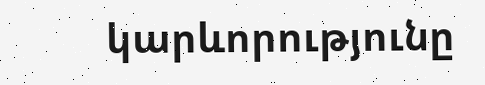կարևորությունը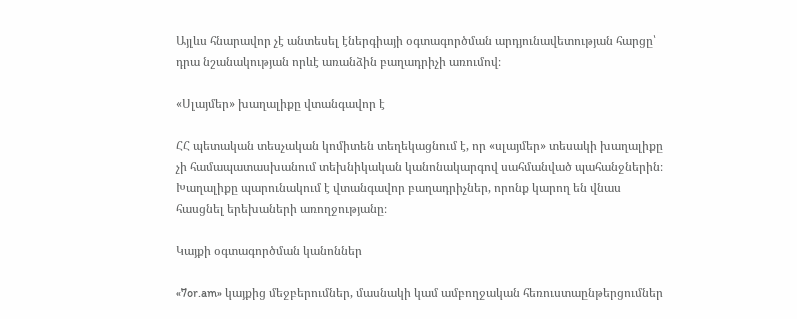Այլևս հնարավոր չէ անտեսել էներգիայի օգտագործման արդյունավետության հարցը՝ դրա նշանակության որևէ առանձին բաղադրիչի առումով։

«Սլայմեր» խաղալիքը վտանգավոր է

ՀՀ պետական տեսչական կոմիտեն տեղեկացնում է, որ «սլայմեր» տեսակի խաղալիքը չի համապատասխանում տեխնիկական կանոնակարգով սահմանված պահանջներին։ Խաղալիքը պարունակում է վտանգավոր բաղադրիչներ, որոնք կարող են վնաս հասցնել երեխաների առողջությանը։

Կայքի օգտագործման կանոններ

«7or.am» կայքից մեջբերումներ, մասնակի կամ ամբողջական հեռուստաընթերցումներ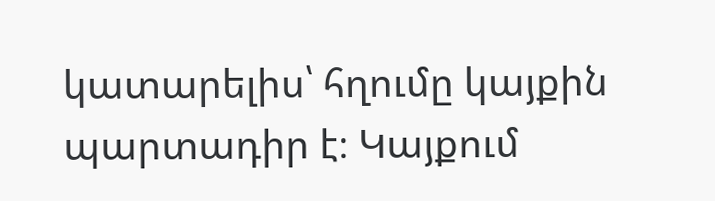կատարելիս՝ հղումը կայքին պարտադիր է։ Կայքում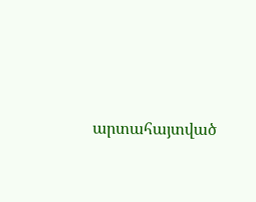արտահայտված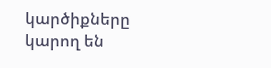կարծիքները կարող են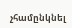չհամընկնել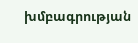խմբագրության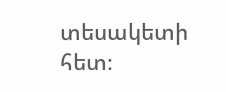տեսակետի հետ։